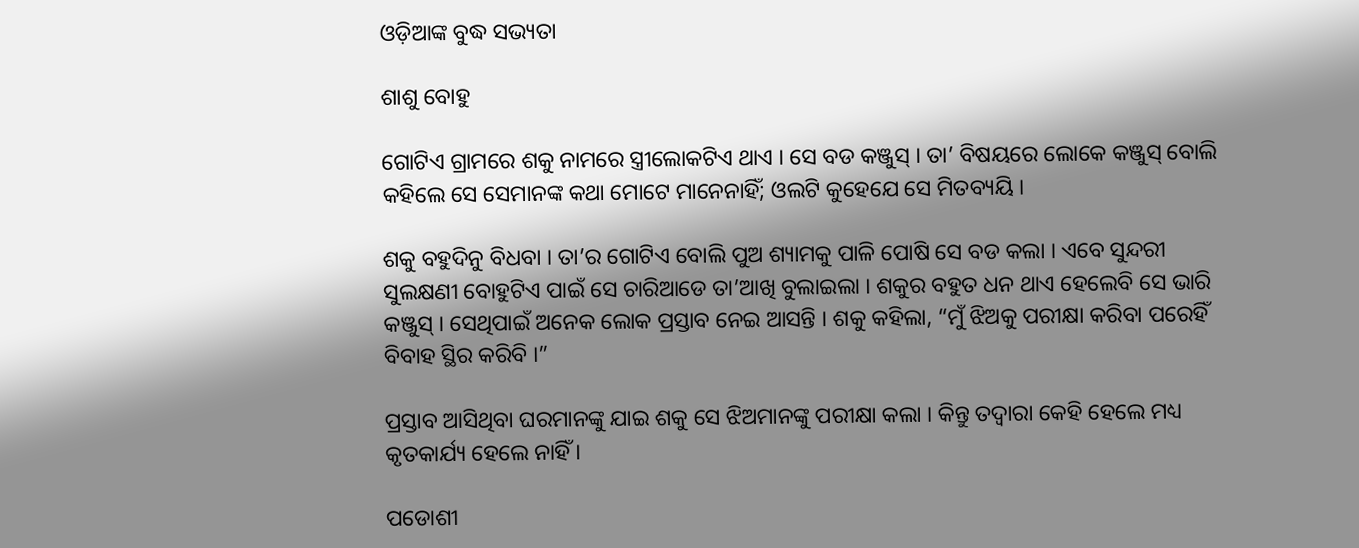ଓଡ଼ିଆଙ୍କ ବୁଦ୍ଧ ସଭ୍ୟତା

ଶାଶୁ ବୋହୁ

ଗୋଟିଏ ଗ୍ରାମରେ ଶକୁ ନାମରେ ସ୍ତ୍ରୀଲୋକଟିଏ ଥାଏ । ସେ ବଡ କଞ୍ଜୁସ୍ । ତା’ ବିଷୟରେ ଲୋକେ କଞ୍ଜୁସ୍ ବୋଲି କହିଲେ ସେ ସେମାନଙ୍କ କଥା ମୋଟେ ମାନେନାହିଁ; ଓଲଟି କୁହେଯେ ସେ ମିତବ୍ୟୟି ।

ଶକୁ ବହୁଦିନୁ ବିଧବା । ତା’ର ଗୋଟିଏ ବୋଲି ପୁଅ ଶ୍ୟାମକୁ ପାଳି ପୋଷି ସେ ବଡ କଲା । ଏବେ ସୁନ୍ଦରୀ ସୁଲକ୍ଷଣୀ ବୋହୁଟିଏ ପାଇଁ ସେ ଚାରିଆଡେ ତା’ଆଖି ବୁଲାଇଲା । ଶକୁର ବହୁତ ଧନ ଥାଏ ହେଲେବି ସେ ଭାରି କଞ୍ଜୁସ୍ । ସେଥିପାଇଁ ଅନେକ ଲୋକ ପ୍ରସ୍ତାବ ନେଇ ଆସନ୍ତି । ଶକୁ କହିଲା, “ମୁଁ ଝିଅକୁ ପରୀକ୍ଷା କରିବା ପରେହିଁ ବିବାହ ସ୍ଥିର କରିବି ।”

ପ୍ରସ୍ତାବ ଆସିଥିବା ଘରମାନଙ୍କୁ ଯାଇ ଶକୁ ସେ ଝିଅମାନଙ୍କୁ ପରୀକ୍ଷା କଲା । କିନ୍ତୁ ତଦ୍ୱାରା କେହି ହେଲେ ମଧ୍ୟ କୃତକାର୍ଯ୍ୟ ହେଲେ ନାହିଁ ।

ପଡୋଶୀ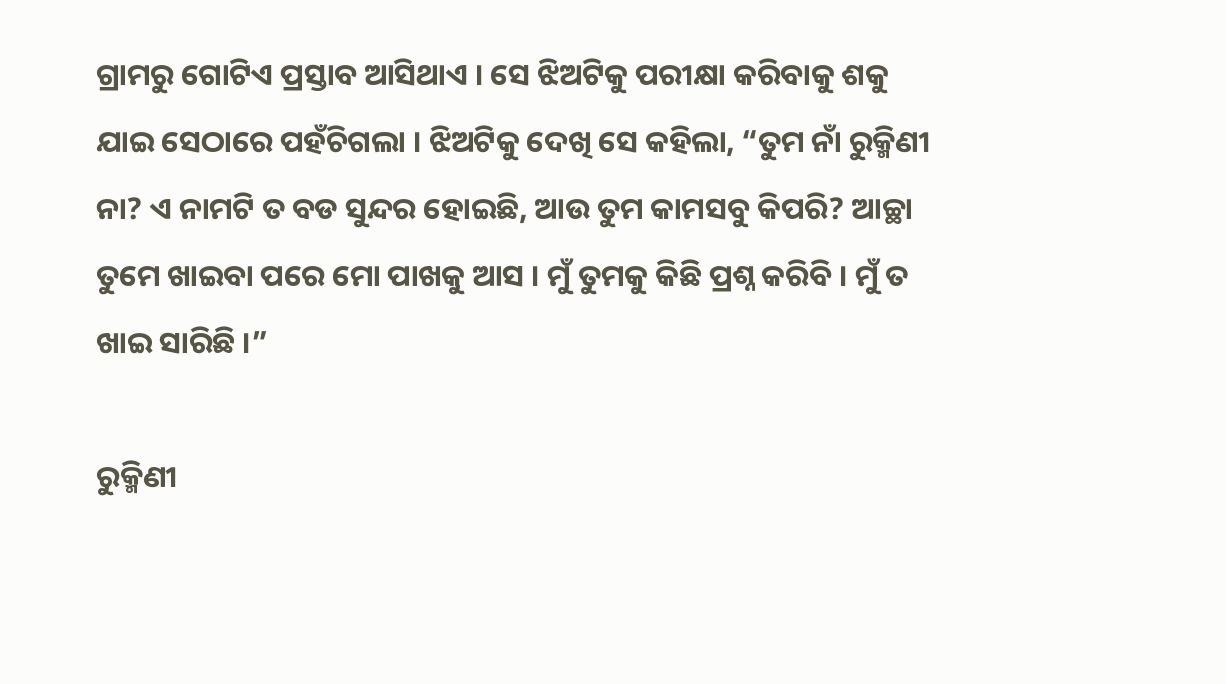ଗ୍ରାମରୁ ଗୋଟିଏ ପ୍ରସ୍ତାବ ଆସିଥାଏ । ସେ ଝିଅଟିକୁ ପରୀକ୍ଷା କରିବାକୁ ଶକୁ ଯାଇ ସେଠାରେ ପହଁଚିଗଲା । ଝିଅଟିକୁ ଦେଖି ସେ କହିଲା, “ତୁମ ନାଁ ରୁକ୍ମିଣୀ ନା? ଏ ନାମଟି ତ ବଡ ସୁନ୍ଦର ହୋଇଛି, ଆଉ ତୁମ କାମସବୁ କିପରି? ଆଚ୍ଛା ତୁମେ ଖାଇବା ପରେ ମୋ ପାଖକୁ ଆସ । ମୁଁ ତୁମକୁ କିଛି ପ୍ରଶ୍ନ କରିବି । ମୁଁ ତ ଖାଇ ସାରିଛି ।”

ରୁକ୍ମିଣୀ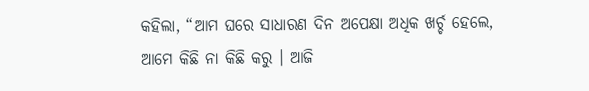କହିଲା, “ଆମ ଘରେ ସାଧାରଣ ଦିନ ଅପେକ୍ଷା ଅଧିକ ଖର୍ଚ୍ଚ ହେଲେ, ଆମେ କିଛି ନା କିଛି କରୁ । ଆଜି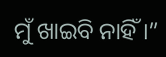ମୁଁ ଖାଇବି ନାହିଁ ।”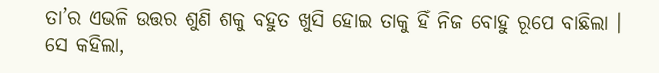ତା’ର ଏଭଳି ଉତ୍ତର ଶୁଣି ଶକୁ ବହୁତ ଖୁସି ହୋଇ ତାକୁ ହିଁ ନିଜ ବୋହୁ ରୂପେ ବାଛିଲା । ସେ କହିଲା,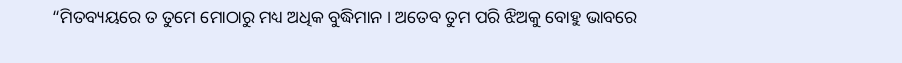“ମିତବ୍ୟୟରେ ତ ତୁମେ ମୋଠାରୁ ମଧ୍ୟ ଅଧିକ ବୁଦ୍ଧିମାନ । ଅତେବ ତୁମ ପରି ଝିଅକୁ ବୋହୁ ଭାବରେ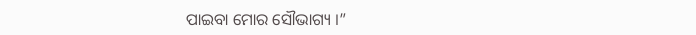ପାଇବା ମୋର ସୌଭାଗ୍ୟ ।”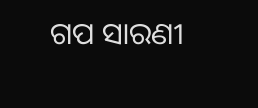ଗପ ସାରଣୀ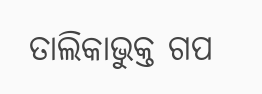ତାଲିକାଭୁକ୍ତ ଗପ